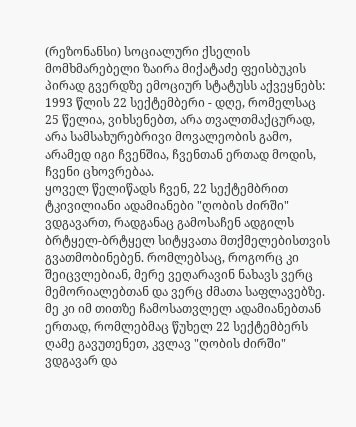(რეზონანსი) სოციალური ქსელის მომხმარებელი ზაირა მიქატაძე ფეისბუკის პირად გვერდზე ემოციურ სტატუსს აქვეყნებს:
1993 წლის 22 სექტემბერი - დღე, რომელსაც 25 წელია, ვიხსენებთ, არა თვალთმაქცურად, არა სამსახურებრივი მოვალეობის გამო, არამედ იგი ჩვენშია, ჩვენთან ერთად მოდის, ჩვენი ცხოვრებაა.
ყოველ წელიწადს ჩვენ, 22 სექტემბრით ტკივილიანი ადამიანები "ღობის ძირში" ვდგავართ, რადგანაც გამოსაჩენ ადგილს ბრტყელ-ბრტყელ სიტყვათა მთქმელებისთვის გვათმობინებენ. რომლებსაც, როგორც კი შეიცვლებიან, მერე ვეღარავინ ნახავს ვერც მემორიალებთან და ვერც ძმათა საფლავებზე. მე კი იმ თითზე ჩამოსათვლელ ადამიანებთან ერთად, რომლებმაც წუხელ 22 სექტემბერს ღამე გავუთენეთ, კვლავ "ღობის ძირში" ვდგავარ და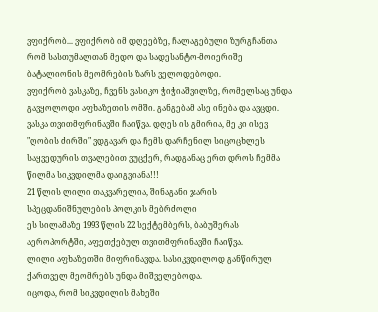ვფიქრობ... ვფიქრობ იმ დღეებზე, ჩალაგებული ზურგჩანთა რომ სასთუმალთან მედო და სადესანტო-მოიერიშე ბატალიონის მეომრების ზარს ველოდებოდი.
ვფიქრობ ვასკაზე, ჩვენს ვასიკო ჭიჭიაშვილზე, რომელსაც უნდა გავყოლოდი აფხაზეთის ომში. განგებამ ასე ინება და ავცდი. ვასკა თვითმფრინავში ჩაიწვა. დღეს ის გმირია, მე კი ისევ "ღობის ძირში" ვდგავარ და ჩემს დარჩენილ სიცოცხლეს საყვედურის თვალებით ვუცქერ, რადგანაც ერთ დროს ჩემმა წილმა სიკვდილმა დაიგვიანა!!!
21 წლის ლილი თაკვარელია, შინაგანი ჯარის სპეცდანიშნულების პოლკის მებრძოლი
ეს სილამაზე 1993 წლის 22 სექტემბერს, ბაბუშერას აეროპორტში, აფეთქებულ თვითმფრინავში ჩაიწვა.
ლილი აფხაზეთში მიფრინავდა. სასიკვდილოდ განწირულ ქართველ მეომრებს უნდა მიშველებოდა.
იცოდა, რომ სიკვდილის მახეში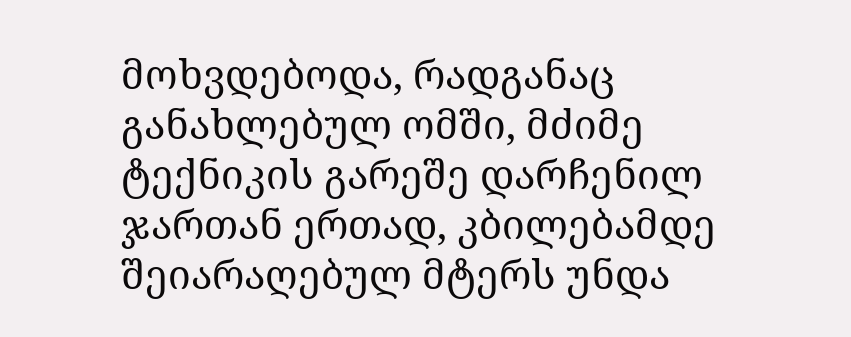მოხვდებოდა, რადგანაც განახლებულ ომში, მძიმე ტექნიკის გარეშე დარჩენილ ჯართან ერთად, კბილებამდე შეიარაღებულ მტერს უნდა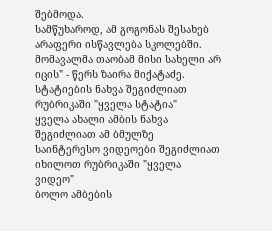შებმოდა.
სამწუხაროდ, ამ გოგონას შესახებ არაფერი ისწავლება სკოლებში. მომავალმა თაობამ მისი სახელი არ იცის" - წერს ზაირა მიქატაძე.
სტატიების ნახვა შეგიძლიათ რუბრიკაში "ყველა სტატია"
ყველა ახალი ამბის ნახვა შეგიძლიათ ამ ბმულზე
საინტერესო ვიდეოები შეგიძლიათ იხილოთ რუბრიკაში "ყველა ვიდეო"
ბოლო ამბების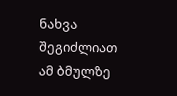ნახვა შეგიძლიათ ამ ბმულზე